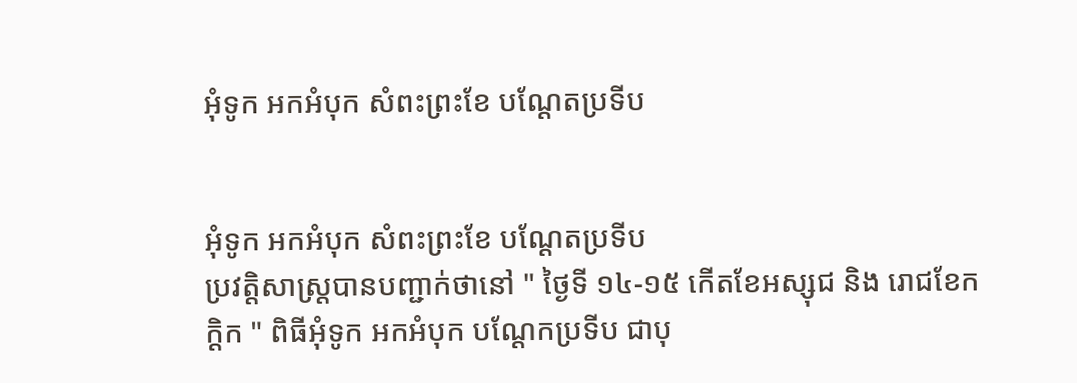អុំទូក អកអំបុក សំពះព្រះខែ បណ្ដែតប្រទីប


អុំទូក អកអំបុក សំពះព្រះខែ បណ្ដែតប្រទីប
ប្រវត្តិសាស្ត្របានបញ្ជាក់ថានៅ " ថ្ងៃទី ១៤-១៥ កើតខែអស្សុជ និង រោជខែកក្ដិក " ពិធីអុំទូក អកអំបុក បណ្ដែកប្រទីប ជាបុ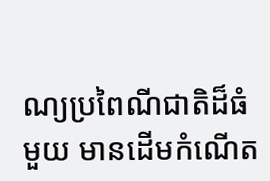ណ្យប្រពៃណីជាតិដ៏ធំមួយ មានដើមកំណើត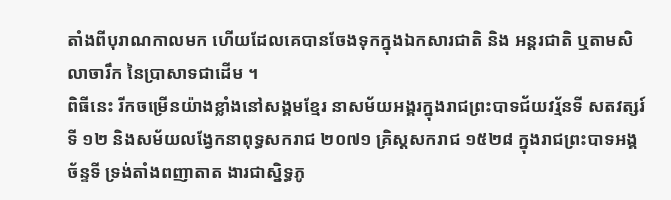តាំងពីបុរាណកាលមក ហើយដែលគេបានចែងទុកក្នុងឯកសារជាតិ និង អន្តរជាតិ ឬតាមសិលាចារឹក នៃប្រាសាទជាដើម ។
ពិធីនេះ រីកចម្រើនយ៉ាងខ្លាំងនៅសង្គមខ្មែរ នាសម័យអង្គរក្នុងរាជព្រះបាទជ័យវរ្ម័នទី សតវត្សរ៍ទី ១២ និងសម័យលង្វែកនាពុទ្ធសករាជ ២០៧១ គ្រិស្តសករាជ ១៥២៨ ក្នុងរាជព្រះបាទអង្គច័ន្ទទី ទ្រង់តាំងពញាតាត ងារជាស្និទ្ធភូ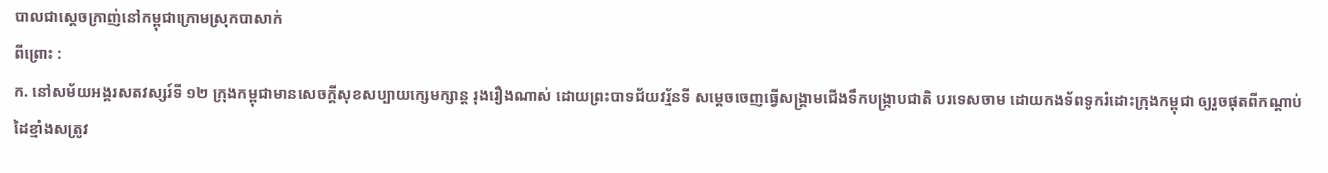បាលជាស្ដេចក្រាញ់នៅកម្ពុជាក្រោមស្រុកបាសាក់
ពីព្រោះ :
ក. នៅសម័យអង្គរសតវស្សរ៍ទី ១២ ក្រុងកម្ពុជាមានសេចក្ដីសុខសប្បាយក្សេមក្សាន្ត រុងរឿងណាស់ ដោយព្រះបាទជ័យវរ្ម័នទី សម្ដេចចេញធ្វើសង្គ្រាមជើងទឹកបង្ក្រាបជាតិ បរទេសចាម ដោយកងទ័ពទូករំដោះក្រុងកម្ពុជា ឲ្យរួចផុតពីកណ្ដាប់ដៃខ្មាំងសត្រូវ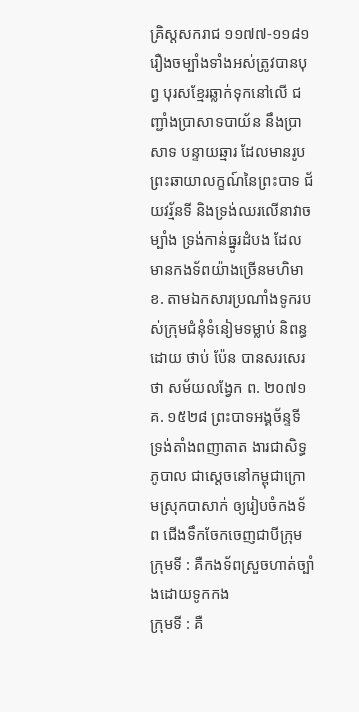គ្រិស្តសករាជ ១១៧៧-១១៨១ រឿងចម្បាំងទាំងអស់ត្រូវបានបុព្វ បុរសខ្មែរឆ្លាក់ទុកនៅលើ ជញ្ជាំងប្រាសាទបាយ័ន នឹងប្រាសាទ បន្ទាយឆ្មារ ដែលមានរូបព្រះឆាយាលក្ខណ៍នៃព្រះបាទ ជ័យវរ្ម័នទី និងទ្រង់ឈរលើនាវាចម្បាំង ទ្រង់កាន់ធ្នូរដំបង ដែលមានកងទ័ពយ៉ាងច្រើនមហិមា
ខ. តាមឯកសារប្រណាំងទូករបស់ក្រុមជំនុំទំនៀមទម្លាប់ និពន្ធដោយ ថាប់ ប៉ែន បានសរសេរថា សម័យលង្វែក ព. ២០៧១ គ. ១៥២៨ ព្រះបាទអង្គច័ន្ទទី ទ្រង់តាំងពញាតាត ងារជាសិទ្ធភូបាល ជាស្ដេចនៅកម្ពុជាក្រោមស្រុកបាសាក់ ឲ្យរៀបចំកងទ័ព ជើងទឹកចែកចេញជាបីក្រុម
ក្រុមទី : គឺកងទ័ពស្រួចហាត់ច្បាំងដោយទូកកង
ក្រុមទី : គឺ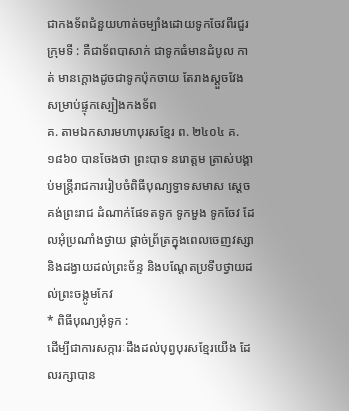ជាកងទ័ពជំនួយហាត់ចម្បាំងដោយទូកចែវពីរជួរ
ក្រុមទី : គឺជាទ័ពបាសាក់ ជាទូកធំមានដំបូល កាត់ មានក្ដោងដូចជាទូកប៉ុកចាយ តែរាងស្ដួចវែង សម្រាប់ផ្ទុកស្បៀងកងទ័ព
គ. តាមឯកសារមហាបុរសខ្មែរ ព. ២៤០៤ គ. ១៨៦០ បានចែងថា ព្រះបាទ នរោត្ដម ត្រាស់បង្គាប់មន្ត្រីរាជការរៀបចំពិធីបុណ្យទ្វាទសមាស ស្ដេចគង់ព្រះរាជ ដំណាក់ផែទតទូក ទូកមួង ទូកចែវ ដែលអុំប្រណាំងថ្វាយ ផ្ដាច់ព្រ័ត្រក្នុងពេលចេញវស្សា និងដង្វាយដល់ព្រះច័ន្ទ និងបណ្ដែតប្រទីបថ្វាយដល់ព្រះចង្កូមកែវ
* ពិធីបុណ្យអុំទូក :
ដើម្បីជាការសក្ការៈដឹងដល់បុព្វបុរសខ្មែរយើង ដែលរក្សាបាន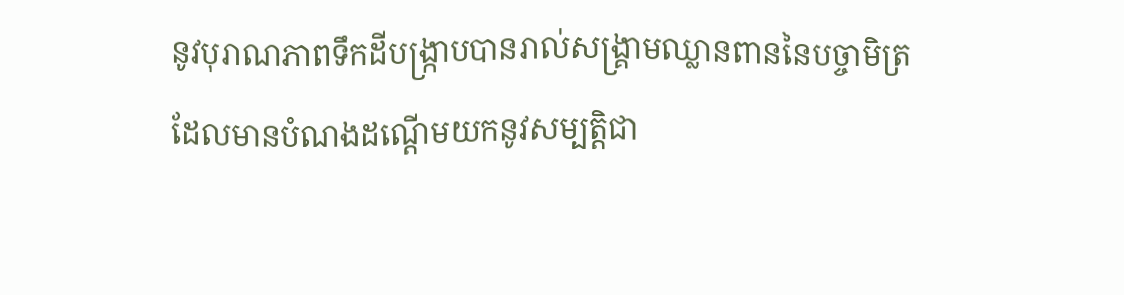នូវបុរាណភាពទឹកដីបង្ក្រាបបានរាល់សង្គ្រាមឈ្លានពាននៃបច្ចាមិត្រ ដែលមានបំណងដណ្ដើមយកនូវសម្បត្តិជា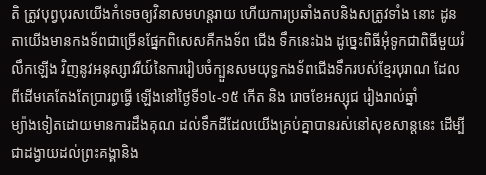តិ ត្រូវបុព្វបុរសយើងកំទេចឲ្យវិនាសមហន្តរាយ ហើយការប្រឆាំងតបនិងសត្រូវទាំង នោះ ដូនតាយើងមានកងទ័ពជាច្រើនផ្នែកពិសេសគឺកងទ័ព ជើង ទឹកនេះឯង ដូច្នេះពិធីអុំទូកជាពិធីមួយរំលឹកឡើង វិញនូវអនុស្សាវរីយ៍នៃការរៀបចំក្បួនសមយុទ្ធកងទ័ពជើងទឹករបស់ខ្មែរបុរាណ ដែលពីដើមគេតែងតែប្រារព្ធធ្វើ ឡើងនៅថ្ងៃទី១៤-១៥ កើត និង រោចខែអស្សុជ រៀងរាល់ឆ្នាំ
ម្យ៉ាងទៀតដោយមានការដឹងគុណ ដល់ទឹកដីដែលយើងគ្រប់គ្នាបានរស់នៅសុខសាន្តនេះ ដើម្បីជាដង្វាយដល់ព្រះគង្គានិង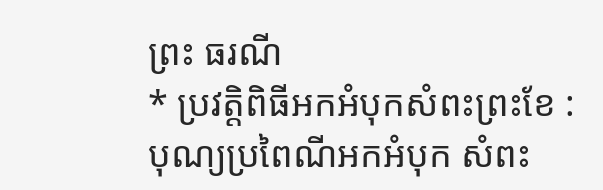ព្រះ ធរណី
* ប្រវត្តិពិធីអកអំបុកសំពះព្រះខែ :
បុណ្យប្រពៃណីអកអំបុក សំពះ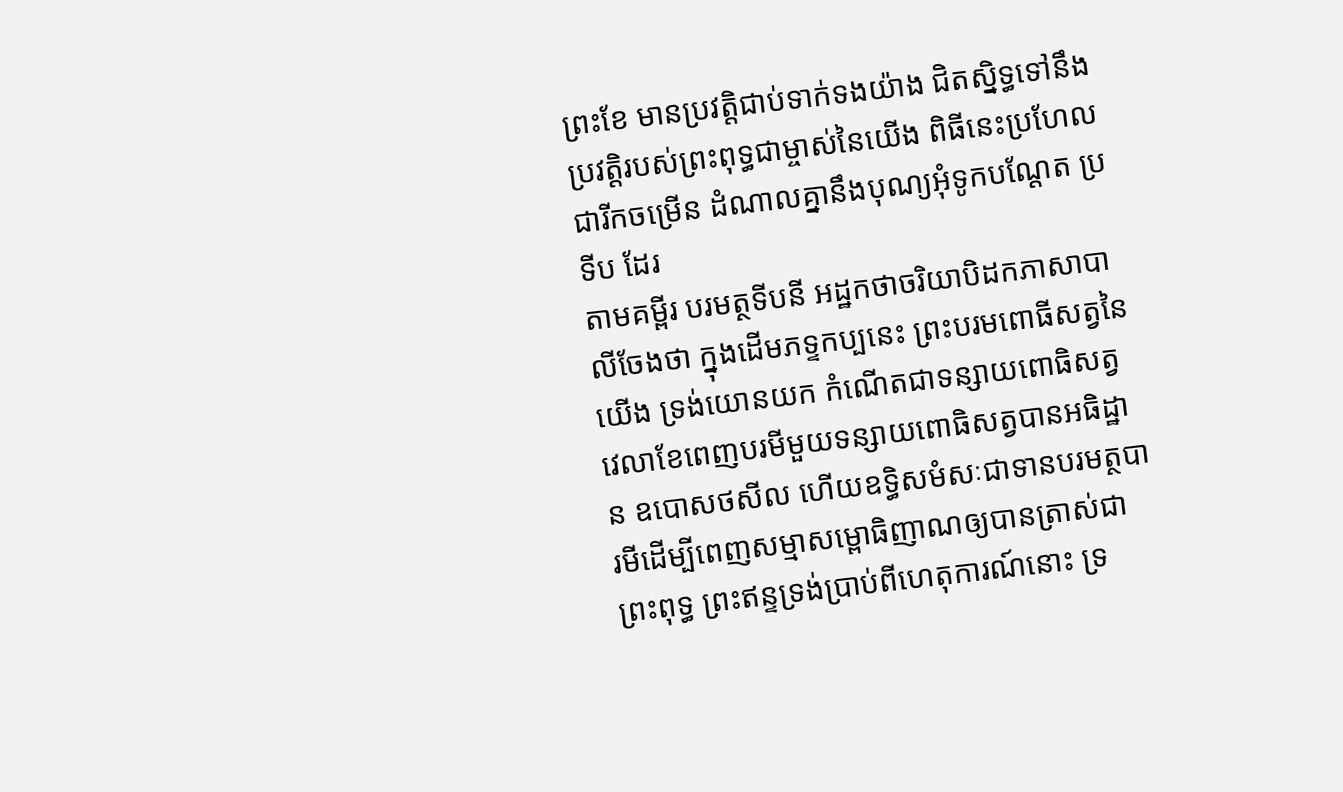ព្រះខែ មានប្រវត្តិជាប់ទាក់ទងយ៉ាង ជិតស្និទ្ធទៅនឹងប្រវត្តិរបស់ព្រះពុទ្ធជាម្ចាស់នៃយើង ពិធីនេះប្រហែលជារីកចម្រើន ដំណាលគ្នានឹងបុណ្យអុំទូកបណ្ដែត ប្រទីប ដែរ
តាមគម្ពីរ បរមត្ថទីបនី អដ្ឋកថាចរិយាបិដកភាសាបាលីចែងថា ក្នុងដើមភទ្ទកប្បនេះ ព្រះបរមពោធីសត្វនៃយើង ទ្រង់យោនយក កំណើតជាទន្សាយពោធិសត្វ វេលាខែពេញបរមីមួយទន្សាយពោធិសត្វបានអធិដ្ឋាន ឧបោសថសីល ហើយឧទ្ធិសមំសៈជាទានបរមត្ថបារមីដើម្បីពេញសម្មាសម្ពោធិញាណឲ្យបានត្រាស់ជាព្រះពុទ្ធ ព្រះឥន្ទទ្រង់ប្រាប់ពីហេតុការណ៍នោះ ទ្រ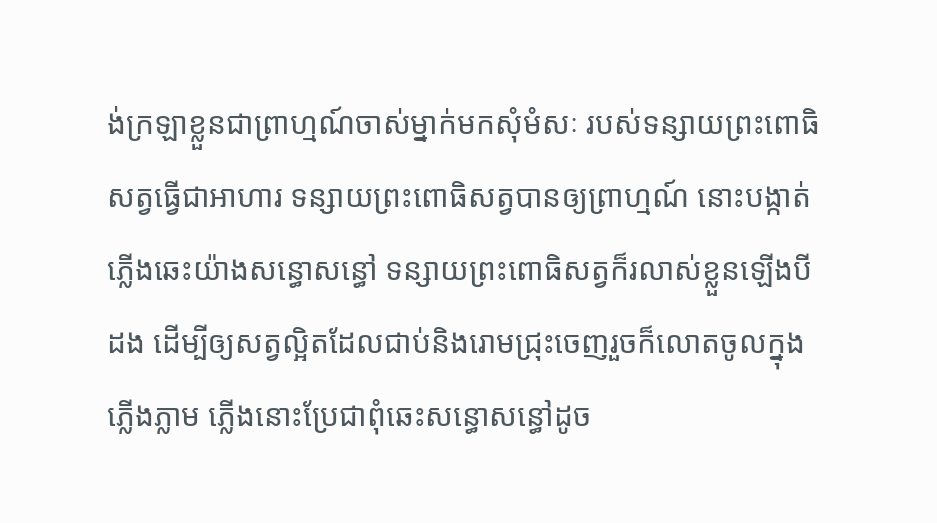ង់ក្រឡាខ្លួនជាព្រាហ្មណ៍ចាស់ម្នាក់មកសុំមំសៈ របស់ទន្សាយព្រះពោធិ សត្វធ្វើជាអាហារ ទន្សាយព្រះពោធិសត្វបានឲ្យព្រាហ្មណ៍ នោះបង្កាត់ភ្លើងឆេះយ៉ាងសន្ធោសន្ធៅ ទន្សាយព្រះពោធិសត្វក៏រលាស់ខ្លួនឡើងបីដង ដើម្បីឲ្យសត្វល្អិតដែលជាប់និងរោមជ្រុះចេញរួចក៏លោតចូលក្នុងភ្លើងភ្លាម ភ្លើងនោះប្រែជាពុំឆេះសន្ធោសន្ធៅដូច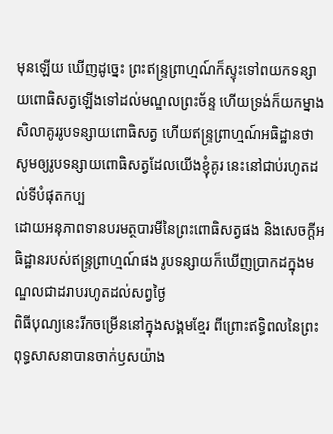មុនឡើយ ឃើញដូច្នេះ ព្រះឥន្ទ្រព្រាហ្មណ៍ក៏ស្ទុះទៅពយកទន្សាយពោធិសត្វឡើងទៅដល់មណ្ឌលព្រះច័ន្ទ ហើយទ្រង់ក៏យកម្នាងសិលាគូររូបទន្សាយពោធិសត្វ ហើយឥន្ទ្រព្រាហ្មណ៍អធិដ្ឋានថា សូមឲ្យរូបទន្សាយពោធិសត្វដែលយើងខ្ញុំគូរ នេះនៅជាប់រហូតដល់ទីបំផុតកប្ប
ដោយអនុភាពទានបរមត្ថបារមីនៃព្រះពោធិសត្វផង និងសេចក្ដីអធិដ្ឋានរបស់ឥន្ទ្រព្រាហ្មណ៍ផង រូបទន្សាយក៏ឃើញប្រាកដក្នុងមណ្ឌលជាដរាបរហូតដល់សព្វថ្ងៃ
ពិធីបុណ្យនេះរីកចម្រើននៅក្នុងសង្គមខ្មែរ ពីព្រោះឥទ្ធិពលនៃព្រះ ពុទ្ធសាសនាបានចាក់ឫសយ៉ាង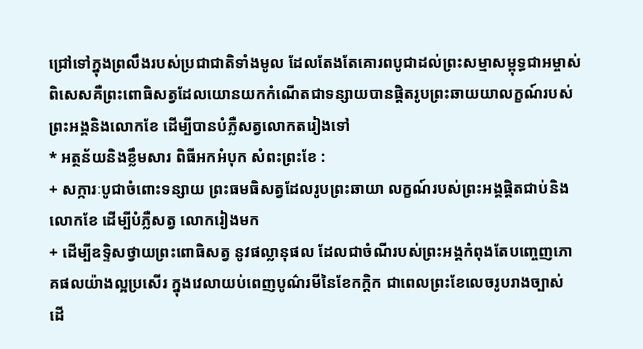ជ្រៅទៅក្នុងព្រលឹងរបស់ប្រជាជាតិទាំងមូល ដែលតែងតែគោរពបូជាដល់ព្រះសម្មាសម្ពុទ្ធជាអម្ចាស់ ពិសេសគឺព្រះពោធិសត្វដែលយោនយកកំណើតជាទន្សាយបានផ្ដិតរូបព្រះឆាយយាលក្ខណ៍របស់ព្រះអង្គនិងលោកខែ ដើម្បីបានបំភ្លឺសត្វលោកតរៀងទៅ
* អត្ថន័យនិងខ្លឹមសារ ពិធីអកអំបុក សំពះព្រះខែ :
+ សក្ការៈបូជាចំពោះទន្សាយ ព្រះធមធិសត្វដែលរូបព្រះឆាយា លក្ខណ៍របស់ព្រះអង្គផ្ដិតជាប់និងលោកខែ ដើម្បីបំភ្លឺសត្វ លោករៀងមក
+ ដើម្បីឧទ្ទិសថ្វាយព្រះពោធិសត្វ នូវផល្លានុផល ដែលជាចំណីរបស់ព្រះអង្គកំពុងតែបញ្ចេញភោគផលយ៉ាងល្អប្រសើរ ក្នុងវេលាយប់ពេញបូណ៌រមីនៃខែកក្ដិក ជាពេលព្រះខែលេចរូបរាងច្បាស់ ដើ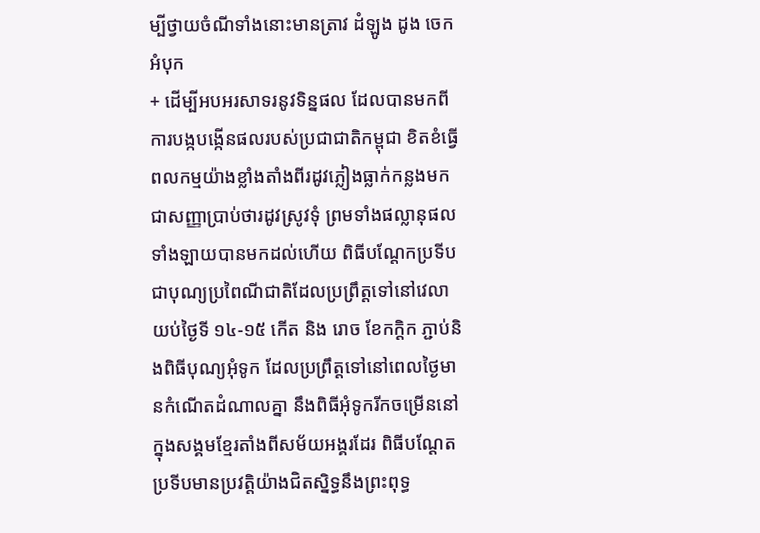ម្បីថ្វាយចំណីទាំងនោះមានត្រាវ ដំឡូង ដូង ចេក អំបុក
+ ដើម្បីអបអរសាទរនូវទិន្នផល ដែលបានមកពីការបង្កបង្កើនផលរបស់ប្រជាជាតិកម្ពុជា ខិតខំធ្វើពលកម្មយ៉ាងខ្លាំងតាំងពីរដូវភ្លៀងធ្លាក់កន្លងមកជាសញ្ញាប្រាប់ថារដូវស្រូវទុំ ព្រមទាំងផល្លានុផលទាំងឡាយបានមកដល់ហើយ ពិធីបណ្ដែកប្រទីបជាបុណ្យប្រពៃណីជាតិដែលប្រព្រឹត្តទៅនៅវេលាយប់ថ្ងៃទី ១៤-១៥ កើត និង រោច ខែកក្ដិក ភ្ជាប់និងពិធីបុណ្យអុំទូក ដែលប្រព្រឹត្តទៅនៅពេលថ្ងៃមានកំណើតដំណាលគ្នា នឹងពិធីអុំទូករីកចម្រើននៅក្នុងសង្គមខ្មែរតាំងពីសម័យអង្គរដែរ ពិធីបណ្ដែតប្រទីបមានប្រវត្តិយ៉ាងជិតស្និទ្ធនឹងព្រះពុទ្ធ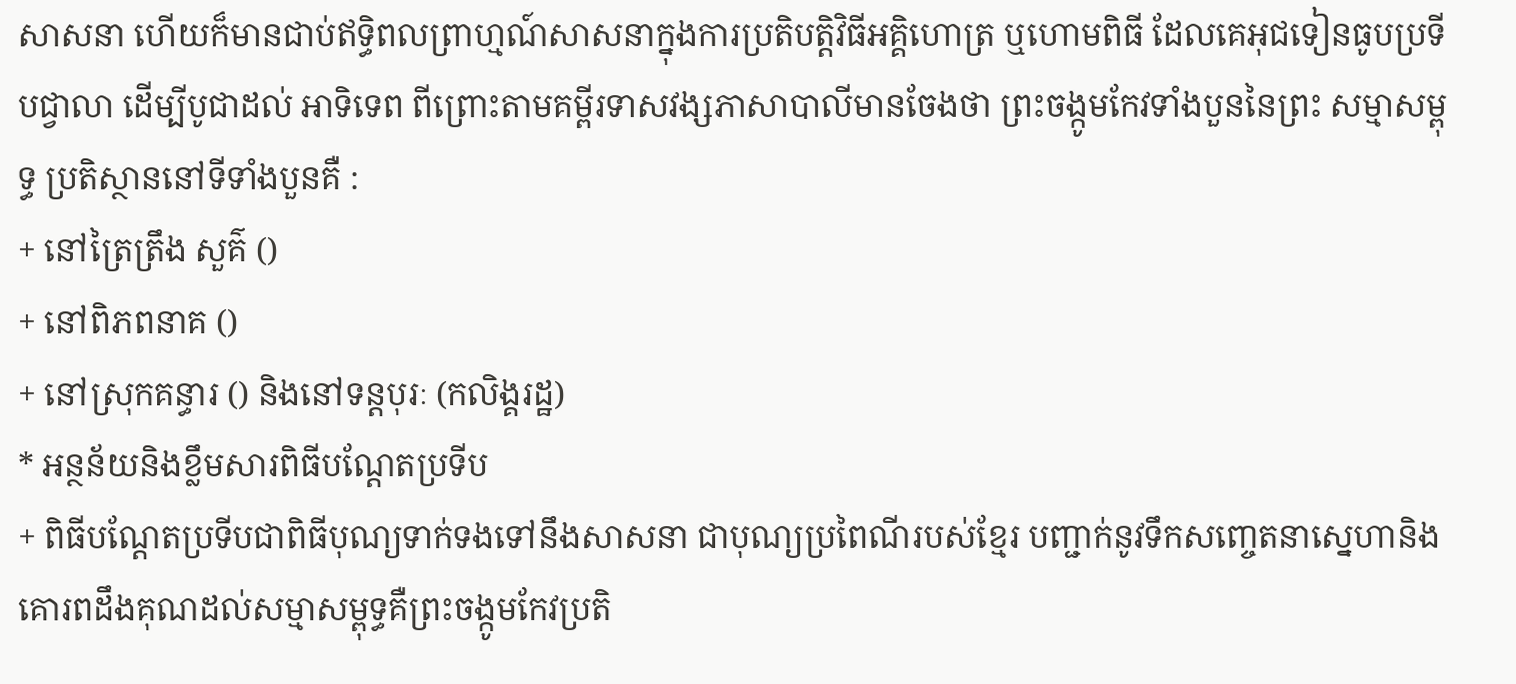សាសនា ហើយក៏មានជាប់ឥទ្ធិពលព្រាហ្មណ៍សាសនាក្នុងការប្រតិបត្តិវិធីអគ្គិហោត្រ ឬហោមពិធី ដែលគេអុជទៀនធូបប្រទីបជ្វាលា ដើម្បីបូជាដល់ អាទិទេព ពីព្រោះតាមគម្ពីរទាសវង្សភាសាបាលីមានចែងថា ព្រះចង្កូមកែវទាំងបួននៃព្រះ សម្មាសម្ពុទ្ធ ប្រតិស្ថាននៅទីទាំងបួនគឺ :
+ នៅត្រៃត្រឹង សួគ៌ ()
+ នៅពិភពនាគ ()
+ នៅស្រុកគន្ធារ () និងនៅទន្តបុរៈ (កលិង្គរដ្ឋ)
* អន្ថន័យនិងខ្លឹមសារពិធីបណ្ដែតប្រទីប
+ ពិធីបណ្ដែតប្រទីបជាពិធីបុណ្យទាក់ទងទៅនឹងសាសនា ជាបុណ្យប្រពៃណីរបស់ខ្មែរ បញ្ជាក់នូវទឹកសញ្ចេតនាស្នេហានិងគោរពដឹងគុណដល់សម្មាសម្ពុទ្ធគឺព្រះចង្កូមកែវប្រតិ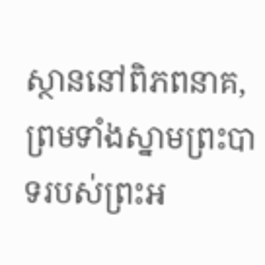ស្ថាននៅពិភពនាគ, ព្រមទាំងស្នាមព្រះបាទរបស់ព្រះអ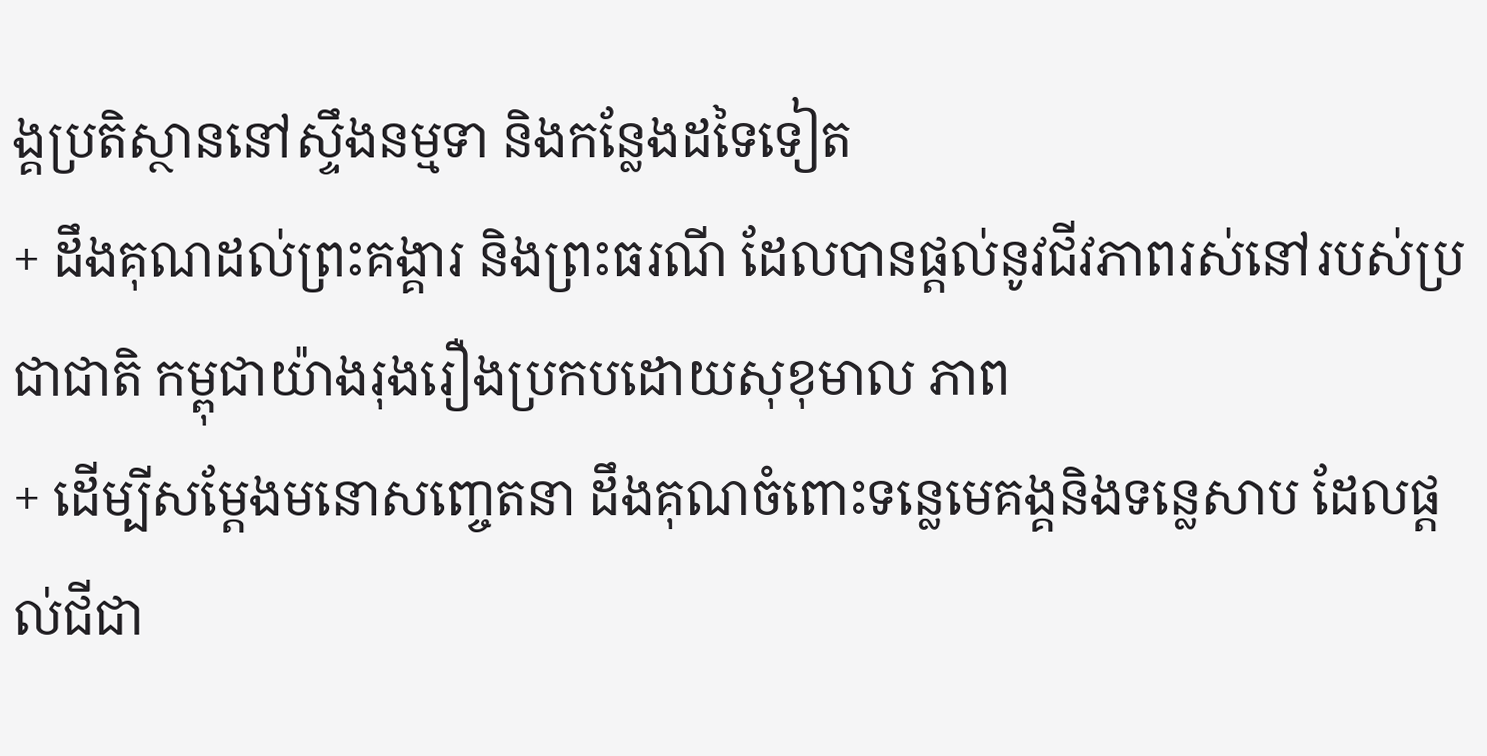ង្គប្រតិស្ថាននៅស្ទឹងនម្មទា និងកន្លែងដទៃទៀត
+ ដឹងគុណដល់ព្រះគង្គារ និងព្រះធរណី ដែលបានផ្ដល់នូវជីវភាពរស់នៅរបស់ប្រជាជាតិ កម្ពុជាយ៉ាងរុងរឿងប្រកបដោយសុខុមាល ភាព
+ ដើម្បីសម្ដែងមនោសញ្ចេតនា ដឹងគុណចំពោះទន្លេមេគង្គនិងទន្លេសាប ដែលផ្ដល់ជីជា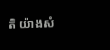តិ យ៉ាងសំ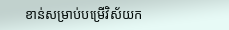ខាន់សម្រាប់បម្រើវិស័យក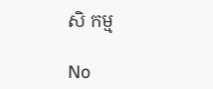សិ កម្ម

No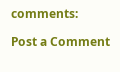comments:

Post a Comment